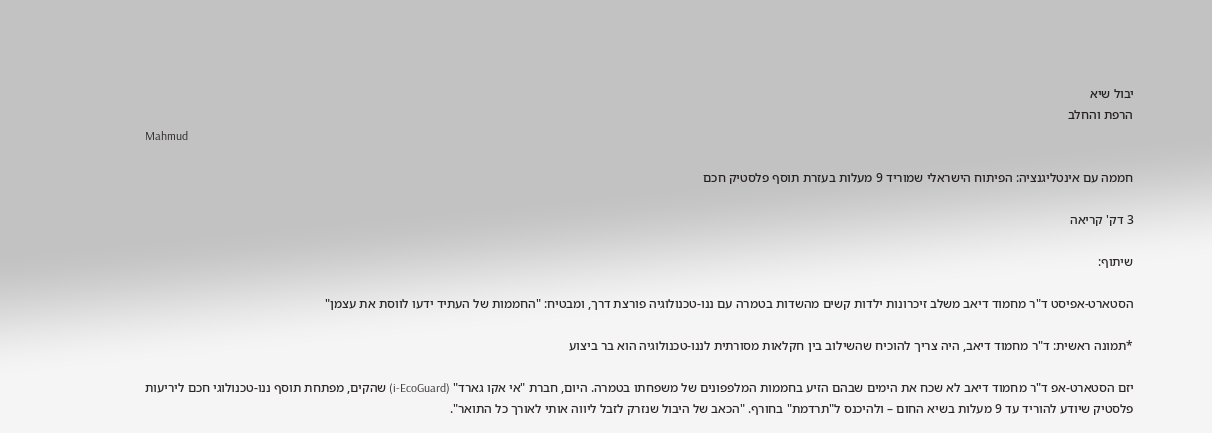יבול שיא
הרפת והחלב
Mahmud

חממה עם אינטליגנציה: הפיתוח הישראלי שמוריד 9 מעלות בעזרת תוסף פלסטיק חכם

3 דק' קריאה

שיתוף:

הסטארט-אפיסט ד"ר מחמוד דיאב משלב זיכרונות ילדות קשים מהשדות בטמרה עם ננו-טכנולוגיה פורצת דרך, ומבטיח: "החממות של העתיד ידעו לווסת את עצמן"

*תמונה ראשית: ד"ר מחמוד דיאב, היה צריך להוכיח שהשילוב בין חקלאות מסורתית לננו-טכנולוגיה הוא בר ביצוע

יזם הסטארט-אפ ד"ר מחמוד דיאב לא שכח את הימים שבהם הזיע בחממות המלפפונים של משפחתו בטמרה. היום, חברת "אי אקו גארד" (i-EcoGuard) שהקים, מפתחת תוסף ננו-טכנולוגי חכם ליריעות פלסטיק שיודע להוריד עד 9 מעלות בשיא החום – ולהיכנס ל"תרדמת" בחורף. "הכאב של היבול שנזרק לזבל ליווה אותי לאורך כל התואר".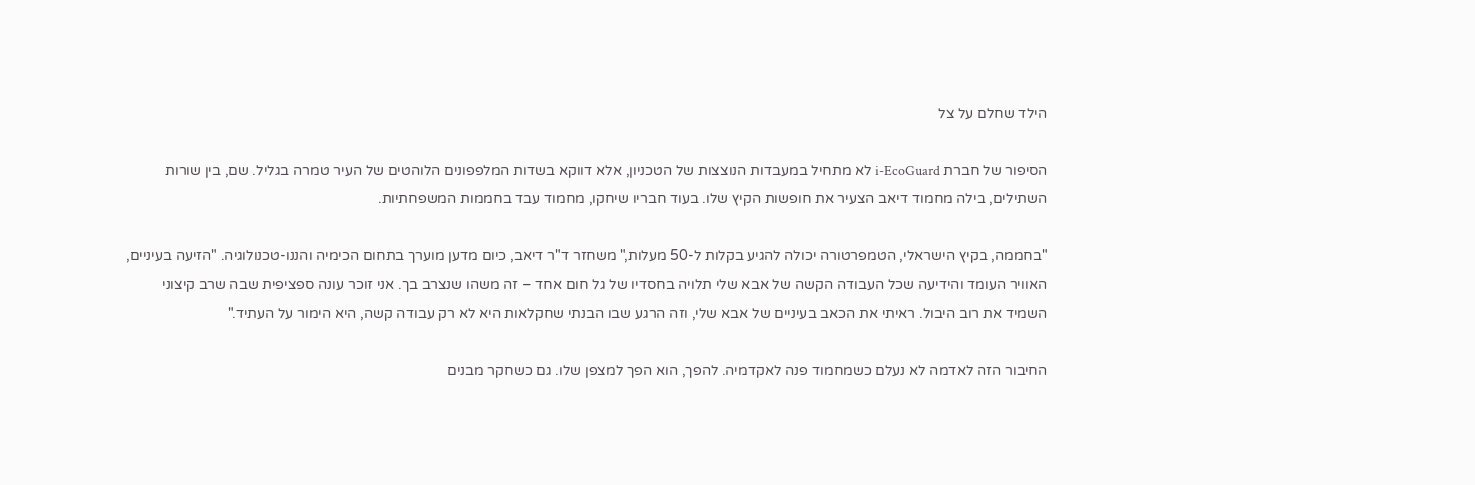הילד שחלם על צל

הסיפור של חברת i-EcoGuard לא מתחיל במעבדות הנוצצות של הטכניון, אלא דווקא בשדות המלפפונים הלוהטים של העיר טמרה בגליל. שם, בין שורות השתילים, בילה מחמוד דיאב הצעיר את חופשות הקיץ שלו. בעוד חבריו שיחקו, מחמוד עבד בחממות המשפחתיות.

"בחממה, בקיץ הישראלי, הטמפרטורה יכולה להגיע בקלות ל-50 מעלות," משחזר ד"ר דיאב, כיום מדען מוערך בתחום הכימיה והננו-טכנולוגיה. "הזיעה בעיניים, האוויר העומד והידיעה שכל העבודה הקשה של אבא שלי תלויה בחסדיו של גל חום אחד – זה משהו שנצרב בך. אני זוכר עונה ספציפית שבה שרב קיצוני השמיד את רוב היבול. ראיתי את הכאב בעיניים של אבא שלי, וזה הרגע שבו הבנתי שחקלאות היא לא רק עבודה קשה, היא הימור על העתיד."

החיבור הזה לאדמה לא נעלם כשמחמוד פנה לאקדמיה. להפך, הוא הפך למצפן שלו. גם כשחקר מבנים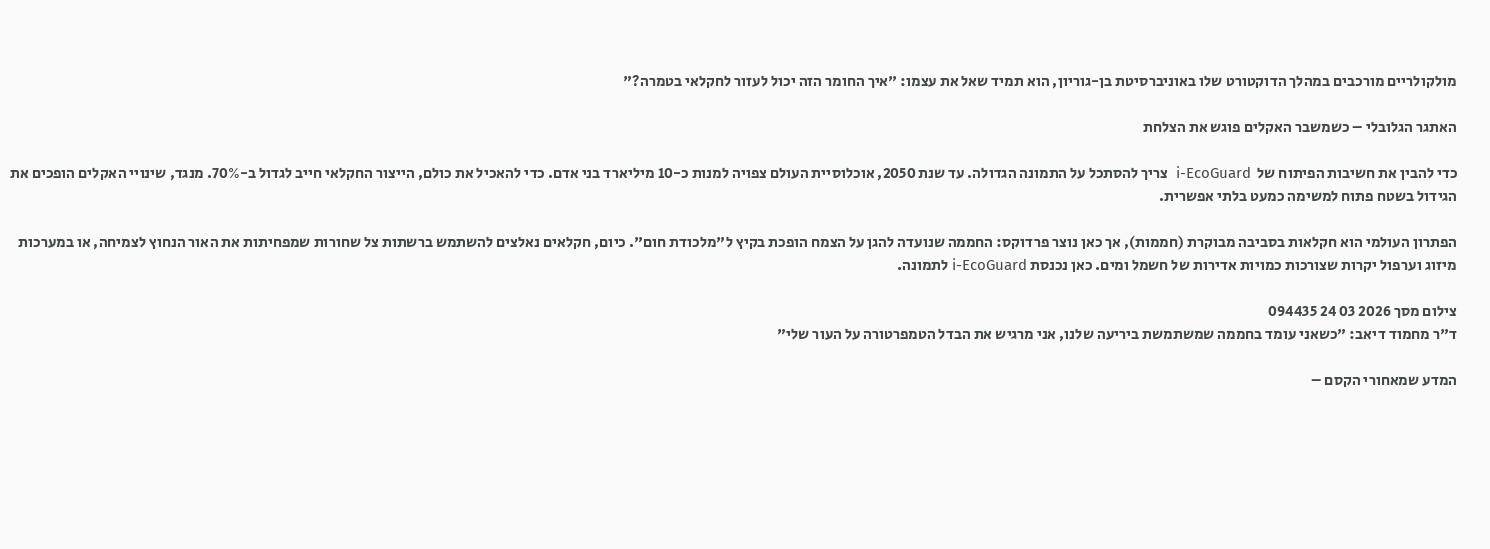מולקולריים מורכבים במהלך הדוקטורט שלו באוניברסיטת בן-גוריון, הוא תמיד שאל את עצמו: "איך החומר הזה יכול לעזור לחקלאי בטמרה?"

האתגר הגלובלי – כשמשבר האקלים פוגש את הצלחת

כדי להבין את חשיבות הפיתוח של  i-EcoGuard  צריך להסתכל על התמונה הגדולה. עד שנת 2050, אוכלוסיית העולם צפויה למנות כ-10 מיליארד בני אדם. כדי להאכיל את כולם, הייצור החקלאי חייב לגדול ב-70%. מנגד, שינויי האקלים הופכים את הגידול בשטח פתוח למשימה כמעט בלתי אפשרית.

הפתרון העולמי הוא חקלאות בסביבה מבוקרת (חממות), אך כאן נוצר פרדוקס: החממה שנועדה להגן על הצמח הופכת בקיץ ל"מלכודת חום". כיום, חקלאים נאלצים להשתמש ברשתות צל שחורות שמפחיתות את האור הנחוץ לצמיחה, או במערכות מיזוג וערפול יקרות שצורכות כמויות אדירות של חשמל ומים. כאן נכנסת i-EcoGuard לתמונה.

צילום מסך 2026 03 24 094435
ד"ר מחמוד דיאב: "כשאני עומד בחממה שמשתמשת ביריעה שלנו, אני מרגיש את הבדל הטמפרטורה על העור שלי"

המדע שמאחורי הקסם –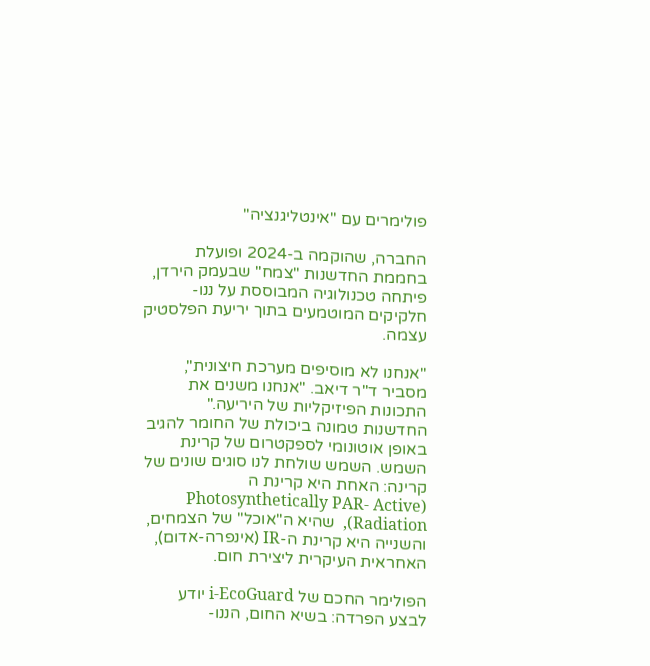פולימרים עם "אינטליגנציה"

החברה, שהוקמה ב-2024 ופועלת בחממת החדשנות "צמח" שבעמק הירדן, פיתחה טכנולוגיה המבוססת על ננו-חלקיקים המוטמעים בתוך יריעת הפלסטיק עצמה.

"אנחנו לא מוסיפים מערכת חיצונית", מסביר ד"ר דיאב. "אנחנו משנים את התכונות הפיזיקליות של היריעה."  החדשנות טמונה ביכולת של החומר להגיב באופן אוטונומי לספקטרום של קרינת השמש. השמש שולחת לנו סוגים שונים של קרינה: האחת היא קרינת ה (Photosynthetically PAR- Active   Radiation),  שהיא ה"אוכל" של הצמחים, והשנייה היא קרינת ה-IR (אינפרה-אדום), האחראית העיקרית ליצירת חום.

הפולימר החכם של i-EcoGuard יודע לבצע הפרדה: בשיא החום, הננו-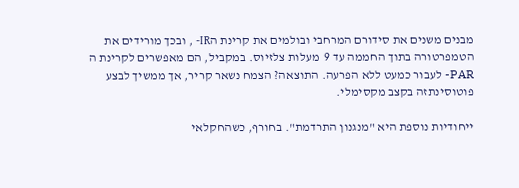מבנים משנים את סידורם המרחבי ובולמים את קרינת הIR- , ובכך מורידים את הטמפרטורה בתוך החממה עד 9  מעלות צלזיוס. במקביל, הם מאפשרים לקרינת ה PAR- לעבור כמעט ללא הפרעה. התוצאה? הצמח נשאר קריר, אך ממשיך לבצע פוטוסינתזה בקצב מקסימלי.

ייחודיות נוספת היא "מנגנון התרדמת". בחורף, כשהחקלאי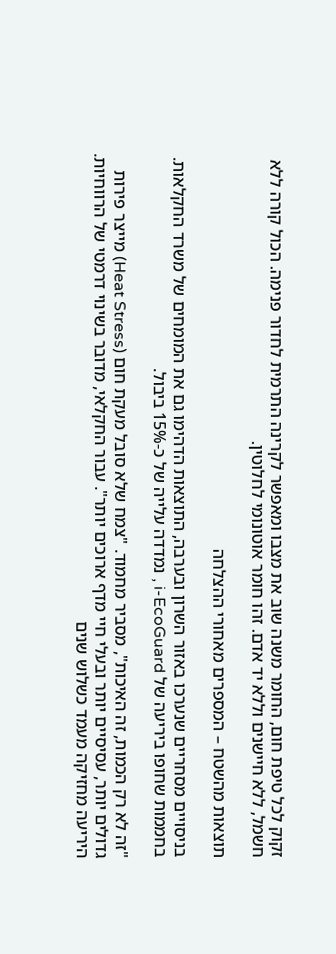זקוק לכל טיפת חום, החומר משנה שוב את מצבו ומאפשר לקרינה התרמית לחדור פנימה. הכול קורה ללא חשמל, ללא חיישנים וללא יד אדם. זהו חומר אוטונומי לחלוטין.

תוצאות מהשטח – המספרים מאחורי ההצלחה

בניסויים מסחריים שנערכו באזור השרון ובערבה, התוצאות הדהימו גם את המומחים של משרד החקלאות. בחממות שחופו ביריעה של i-EcoGuard , נמדדה עלייה של כ-15% ביבול.

"זה לא רק הכמות, זה האיכות", מסביר מחמוד. "צמח שלא סובל מעקת חום (Heat Stress) מייצר פירות גדולים יותר, עסיסיים יותר ובעלי חיי מדף ארוכים יותר". עבור החקלאי, מדובר בשינוי דרמטי של הרווחיות. היריעה מחזיקה מעמד כשלוש שנים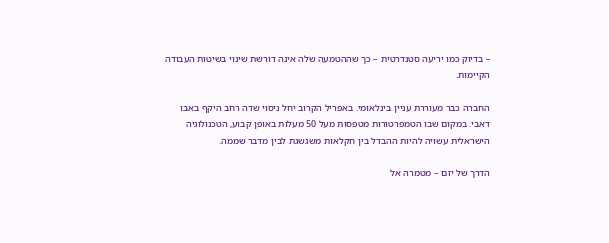– בדיוק כמו יריעה סטנדרטית – כך שההטמעה שלה אינה דורשת שינוי בשיטות העבודה הקיימות.

החברה כבר מעוררת עניין בינלאומי. באפריל הקרוב יחל ניסוי שדה רחב היקף באבו דאבי. במקום שבו הטמפרטורות מטפסות מעל 50 מעלות באופן קבוע, הטכנולוגיה הישראלית עשויה להיות ההבדל בין חקלאות משגשגת לבין מדבר שממה.

הדרך של יזם – מטמרה אל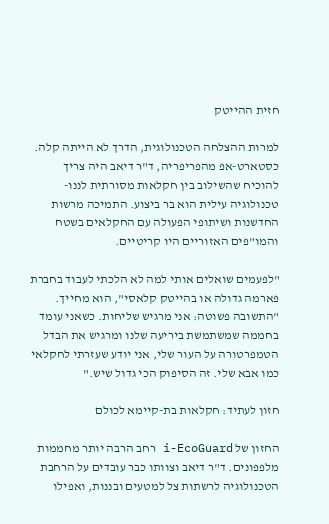חזית ההייטק

למרות ההצלחה הטכנולוגית, הדרך לא הייתה קלה. כסטארט-אפ מהפריפריה, ד"ר דיאב היה צריך להוכיח שהשילוב בין חקלאות מסורתית לננו-טכנולוגיה עילית הוא בר ביצוע. התמיכה מרשות החדשנות ושיתופי הפעולה עם החקלאים בשטח והמו"פים האזוריים היו קריטיים.

"לפעמים שואלים אותי למה לא הלכתי לעבוד בחברת פארמה גדולה או בהייטק קלאסי", הוא מחייך. "התשובה פשוטה: אני מרגיש שליחות. כשאני עומד בחממה שמשתמשת ביריעה שלנו ומרגיש את הבדל הטמפרטורה על העור שלי, אני יודע שעזרתי לחקלאי כמו אבא שלי. זה הסיפוק הכי גדול שיש."

חזון לעתיד: חקלאות בת-קיימא לכולם

החזון של i-EcoGuard רחב הרבה יותר מחממות מלפפונים. ד"ר דיאב וצוותו כבר עובדים על הרחבת הטכנולוגיה לרשתות צל למטעים ובננות, ואפילו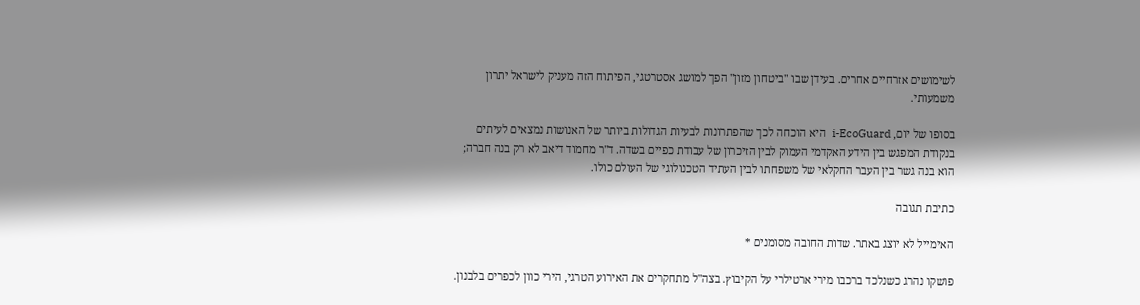לשימושים אזרחיים אחרים. בעידן שבו "ביטחון מזון" הפך למושג אסטרטגי, הפיתוח הזה מעניק לישראל יתרון משמעותי.

בסופו של יום, i-EcoGuard  היא הוכחה לכך שהפתרונות לבעיות הגדולות ביותר של האנושות נמצאים לעיתים בנקודת המפגש בין הידע האקדמי העמוק לבין הזיכרון של עבודת כפיים בשדה. ד"ר מחמוד דיאב לא רק בנה חברה; הוא בנה גשר בין העבר החקלאי של משפחתו לבין העתיד הטכנולוגי של העולם כולו.

כתיבת תגובה

האימייל לא יוצג באתר. שדות החובה מסומנים *

פושקו נהרג כשנלכד ברכבו מירי ארטילרי על הקיבוץ. בצה"ל מתחקרים את האירוע הטרגי, הירי כוון לכפרים בלבנון.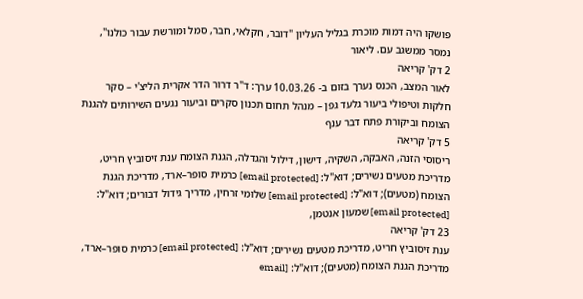פושקו היה דמות מוכרת בגליל העליון "דובר, חקלאי, חבר, סמל ומורשת עבור כולנו", נמסר ממשגב עם. ליאור
2 דק' קריאה
לאור המצב, הכנס נערך בזום ב- 10.03.26 ערך: ד"ר דרור הדר אקרית הליצ'י – סקר חלקות וטיפולי ביעור גלעד גפן – מנהל תחום תכנון סקרים וביעור נגעים השירותים להגנת הצומח וביקורת פתח דבר ענף
5 דק' קריאה
ריסוסי הזנה, האבקה, השקיה, דישון, דילול והגדלה, הגנת הצומח ענת זיסוביץ חריט,  מדריכת מטעים נשירים; דוא"ל: [email protected] כרמית סופר–ארד, מדריכת הגנת הצומח (מטעים); דוא"ל: [email protected] שלומי זרחין, מדריך גידול דבורים; דוא"ל: [email protected] שמעון אנטמן,
23 דק' קריאה
ענת זיסוביץ חריט, מדריכת מטעים נשירים; דוא"ל: [email protected] כרמית סופר–ארד, מדריכת הגנת הצומח (מטעים); דוא"ל: [email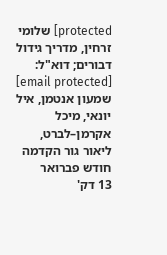protected] שלומי זרחין, מדריך גידול דבורים; דוא"ל: [email protected] שמעון אנטמן, איל יונאי, מיכל אקרמן–לברט, ליאור גור הקדמה חודש פברואר
13 דק'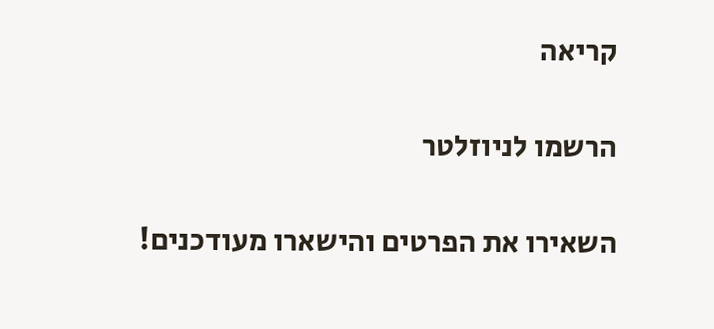קריאה

הרשמו לניוזלטר

השאירו את הפרטים והישארו מעודכנים!